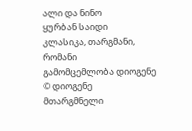ალი და ნინო
ყურბან საიდი
კლასიკა, თარგმანი, რომანი
გამომცემლობა დიოგენე
© დიოგენე
მთარგმნელი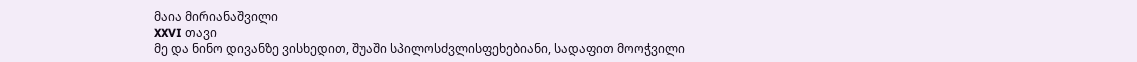მაია მირიანაშვილი
XXVI თავი
მე და ნინო დივანზე ვისხედით, შუაში სპილოსძვლისფეხებიანი, სადაფით მოოჭვილი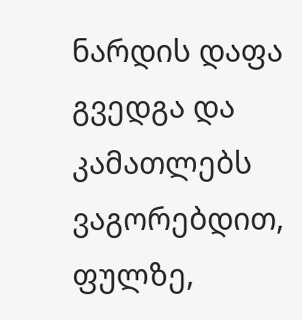ნარდის დაფა გვედგა და კამათლებს ვაგორებდით, ფულზე,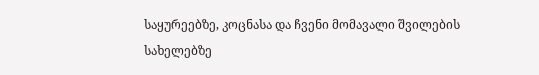საყურეებზე, კოცნასა და ჩვენი მომავალი შვილების სახელებზე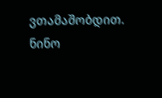ვთამაშობდით. ნინო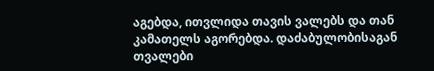აგებდა, ითვლიდა თავის ვალებს და თან კამათელს აგორებდა. დაძაბულობისაგან თვალები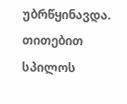უბრწყინავდა. თითებით სპილოს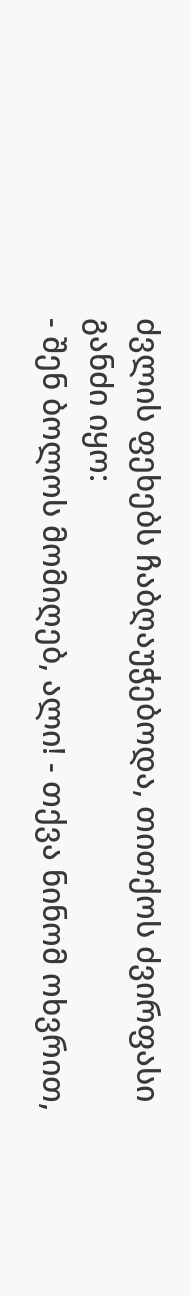ძვლის ფეხებს ჩაბღაუჭებოდა, თითქოს ძვირფასი განძი იყო:
- შენ ბოლოს მომიღებ, ალი! - თქვა ნინომ ოხვრით,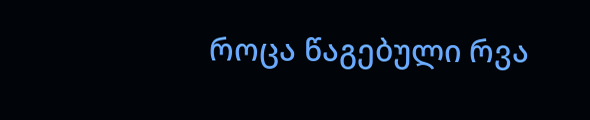როცა წაგებული რვა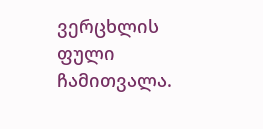ვერცხლის ფული ჩამითვალა.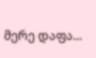მერე დაფა...